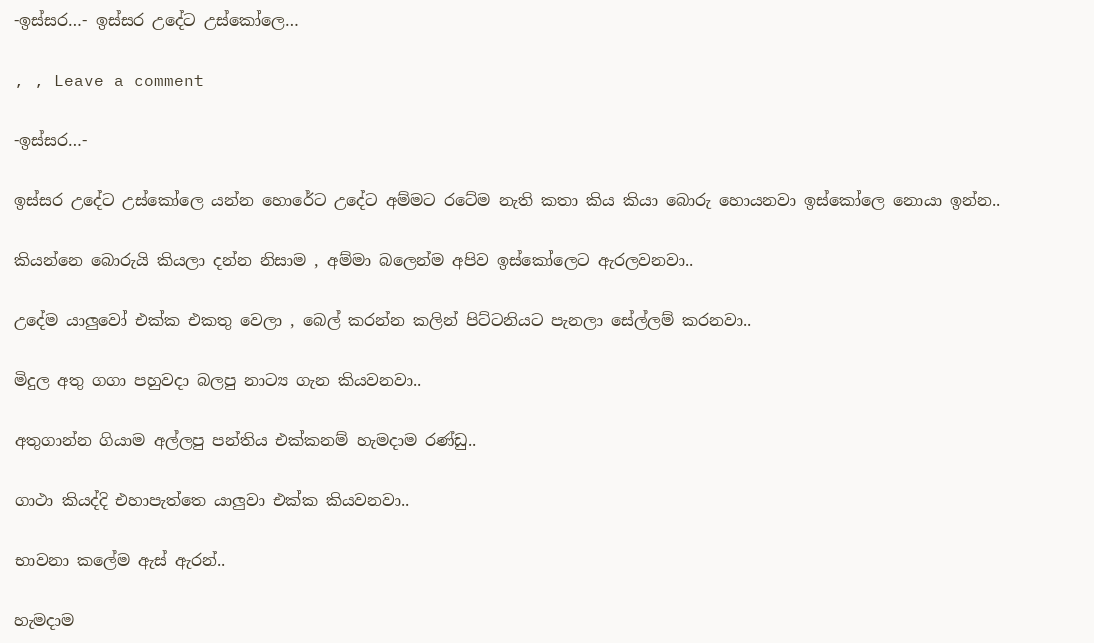-ඉස්සර…- ඉස්සර උදේට උස්කෝලෙ…

, , Leave a comment

-ඉස්සර…-

ඉස්සර උදේට උස්කෝලෙ යන්න හොරේට උදේට අම්මට රටේම නැති කතා කිය කියා බොරු හොයනවා ඉස්කෝලෙ නොයා ඉන්න..

කියන්නෙ බොරුයි කියලා දන්න නිසාම , අම්මා බලෙන්ම අපිව ඉස්කෝලෙට ඇරලවනවා..

උදේම යාලුවෝ එක්ක එකතු වෙලා , බෙල් කරන්න කලින් පිට්ටනියට පැනලා සේල්ලම් කරනවා..

මිදුල අතු ගගා පහුවදා බලපු නාට්‍ය ගැන කියවනවා..

අතුගාන්න ගියාම අල්ලපු පන්තිය එක්කනම් හැමදාම රණ්ඩු..

ගාථා කියද්දි එහාපැත්තෙ යාලුවා එක්ක කියවනවා..

භාවනා කලේම ඇස් ඇරන්..

හැමදාම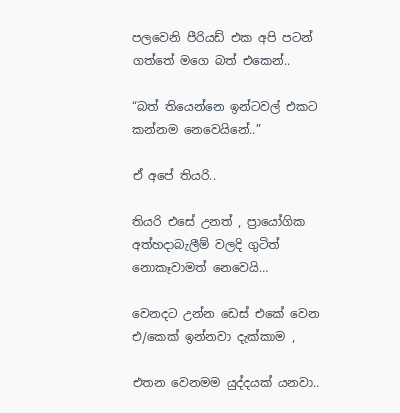පලවෙනි පීරියඩ් එක අපි පටන් ගත්තේ මගෙ බත් එකෙන්..

“බත් තියෙන්නෙ ඉන්ටවල් එකට කන්නම නෙවෙයිනේ..”

ඒ අපේ තියරි..

තියරි එසේ උනත් , ප්‍රායෝගික අත්හදාබැලීම් වලදි ගුටිත් නොකෑවාමත් නෙවෙයි…

වෙනදට උන්න ඩෙස් එකේ වෙන එ/කෙක් ඉන්නවා දැක්කාම ,

එතන වෙනමම යුද්දයක් යනවා..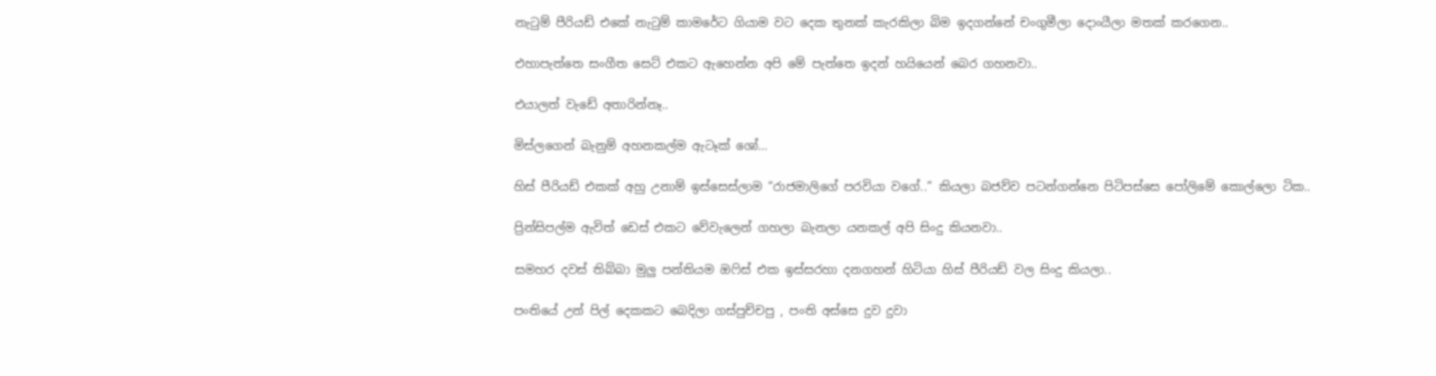නැටුම් පීරියඩ් එකේ නැටුම් කාමරේට ගියාම වට දෙක තුනක් කැරකිලා බිම ඉදගන්නේ චංගුමීලා දොංයීලා මතක් කරගෙන..

එහාපැත්තෙ සංගීත සෙට් එකට ඇහෙන්න අපි මේ පැත්තෙ ඉදන් හයියෙන් බෙර ගහනවා..

එයාලත් වැඩේ අතාරින්නෑ..

මිස්ලගෙන් බැනුම් අහනකල්ම ඇටෑක් ශෝ…

හිස් පීරියඩ් එකක් අහු උනාම් ඉස්සෙස්ලාම “රාජමාලිගේ පරවියා වගේ..” කියලා බජව්ව පටන්ගන්නෙ පිටිපස්සෙ පෝලිමේ කොල්ලො ටික..

ප්‍රින්සිපල්ම ඇවිත් ඩෙස් එකට වේවැලෙන් ගහලා බැනලා යනකල් අපි සිංදු කියනවා..

සමහර දවස් තිබ්බා මුලු පන්තියම ඔෆිස් එක ඉස්සරහා දනගහන් හිටියා හිස් පීරියඩ් වල සිංදු කියලා..

පංතියේ උන් පිල් දෙකකට බෙදිලා ගස්පුච්චපු , පංති අස්සෙ දුව දුවා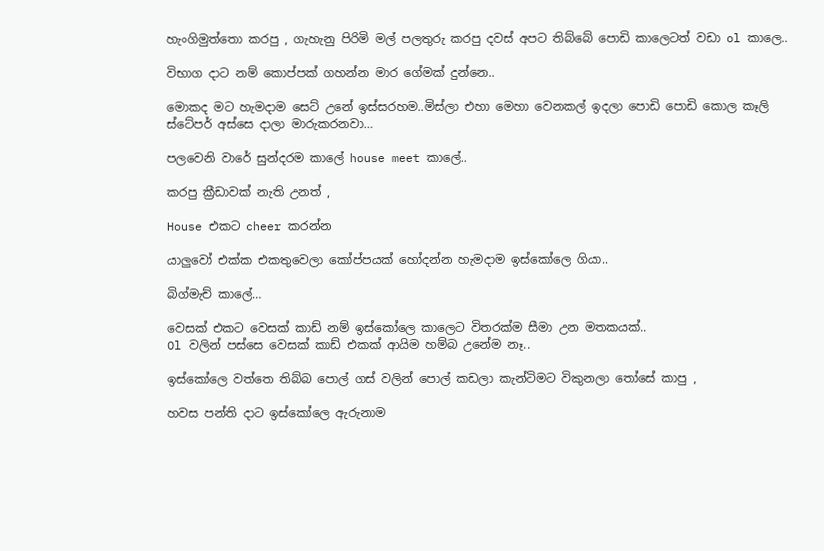හැංගිමුත්තො කරපු , ගැහැනු පිරිමි මල් පලතුරු කරපු දවස් අපට තිබ්බේ පොඩි කාලෙටත් වඩා ol කාලෙ..

විභාග දාට නම් කොප්පක් ගහන්න මාර ගේමක් දුන්නෙ..

මොකද මට හැමදාම සෙට් උනේ ඉස්සරහම..මිස්ලා එහා මෙහා වෙනකල් ඉදලා පොඩි පොඩි කොල කෑලි ස්ටේපර් අස්සෙ දාලා මාරුකරනවා…

පලවෙනි වාරේ සුන්දරම කාලේ house meet කාලේ..

කරපු ක්‍රීඩාවක් නැති උනත් ,

House එකට cheer කරන්න

යාලුවෝ එක්ක එකතුවෙලා කෝප්පයක් හෝදන්න හැමදාම ඉස්කෝලෙ ගියා..

බිග්මැච් කාලේ…

වෙසක් එකට වෙසක් කාඩ් නම් ඉස්කෝලෙ කාලෙට විතරක්ම සීමා උන මතකයක්..
Ol වලින් පස්සෙ වෙසක් කාඩ් එකක් ආයිම හම්බ උනේම නෑ..

ඉස්කෝලෙ වත්තෙ තිබ්බ පොල් ගස් වලින් පොල් කඩලා කැන්ටිමට විකුනලා තෝසේ කාපු ,

හවස පන්ති දාට ඉස්කෝලෙ ඇරුනාම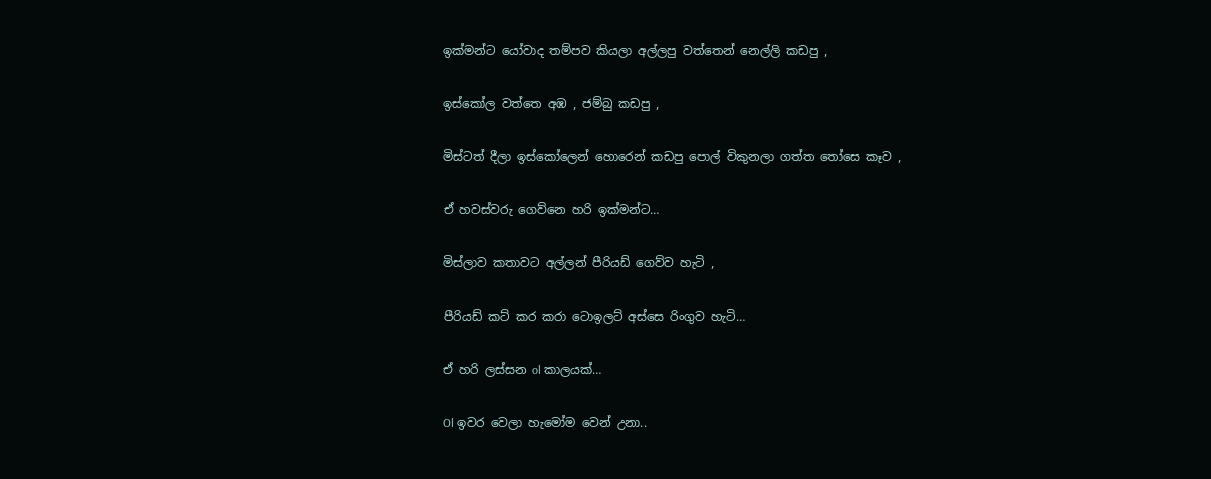ඉක්මන්ට යෝවාද තම්පව කියලා අල්ලපු වත්තෙන් නෙල්ලි කඩපු ,

ඉස්කෝල වත්තෙ අඹ , ජම්බු කඩපු ,

මිස්ටත් දීලා ඉස්කෝලෙන් හොරෙන් කඩපු පොල් විකුනලා ගත්ත තෝසෙ කෑව ,

ඒ හවස්වරු ගෙව්නෙ හරි ඉක්මන්ට…

මිස්ලාව කතාවට අල්ලන් පීරියඩ් ගෙව්ව හැටි ,

පීරියඩ් කට් කර කරා ටොඉලට් අස්සෙ රිංගුව හැටි…

ඒ හරි ලස්සන ol කාලයක්…

Ol ඉවර වෙලා හැමෝම වෙන් උනා..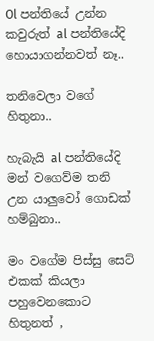Ol පන්තියේ උන්න කවුරුත් al පන්තියේදි හොයාගන්නවත් නෑ..

තනිවෙලා වගේ හිතුනා..

හැබැයි al පන්තියේදි මන් වගෙව්ම තනි උන යාලුවෝ ගොඩක් හම්බුනා..

මං වගේම පිස්සු සෙට් එකක් කියලා පහුවෙනකොට හිතුනත් ,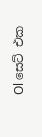Ol සෙට් එක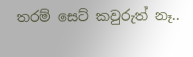තරම් සෙට් කවුරුත් නෑ..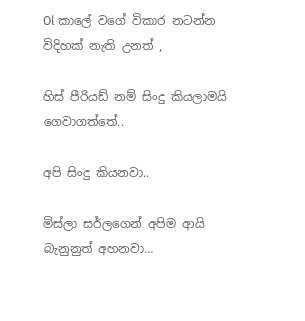Ol කාලේ වගේ විකාර නටන්න විදිහක් නැති උනත් ,

හිස් පීරියඩ් නම් සිංදු කියලාමයි ගෙවාගත්තේ..

අපි සිංදු කියනවා..

මිස්ලා සර්ලගෙන් අපිම ආයි බැනුනුත් අහනවා…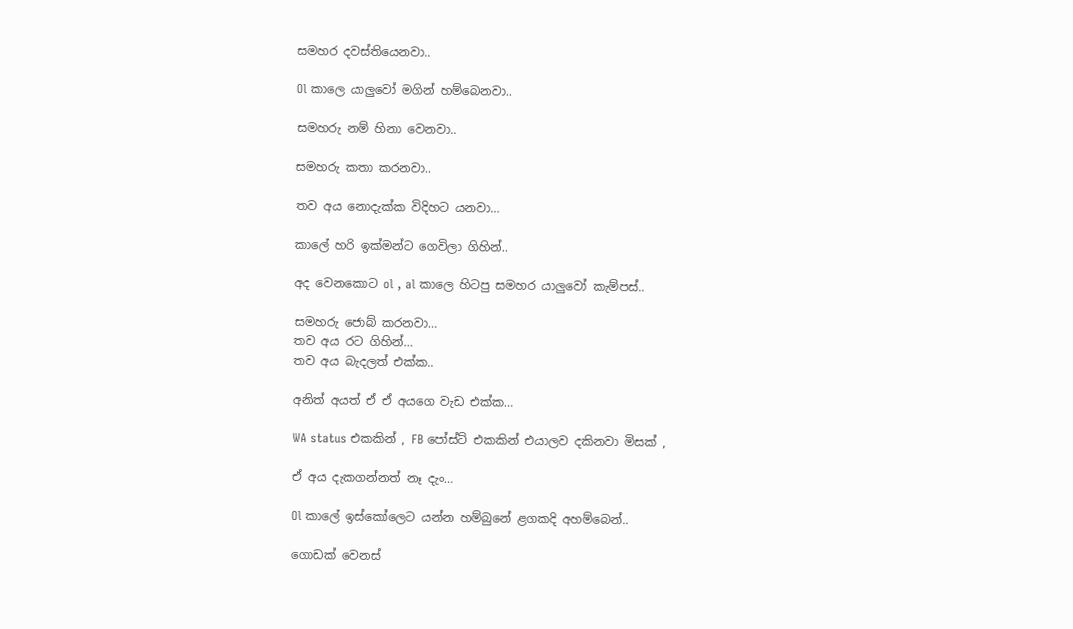සමහර දවස්තියෙනවා..

Ol කාලෙ යාලුවෝ මගින් හම්බෙනවා..

සමහරු නම් හිනා වෙනවා..

සමහරු කතා කරනවා..

තව අය නොදැක්ක විදිහට යනවා…

කාලේ හරි ඉක්මන්ට ගෙවිලා ගිහින්..

අද වෙනකොට ol , al කාලෙ හිටපු සමහර යාලුවෝ කැම්පස්..

සමහරු ජොබ් කරනවා…
තව අය රට ගිහින්…
තව අය බැදලත් එක්ක..

අනිත් අයත් ඒ ඒ අයගෙ වැඩ එක්ක…

WA status එකකින් , FB පෝස්ට් එකකින් එයාලව දකිනවා මිසක් ,

ඒ අය දැකගන්නත් නෑ දැං…

Ol කාලේ ඉස්කෝලෙට යන්න හම්බුනේ ළගකදි අහම්බෙන්..

ගොඩක් වෙනස්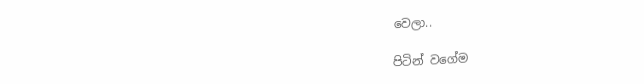වෙලා..

පිටින් වගේම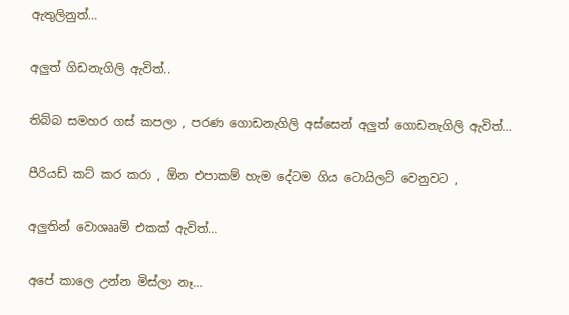ඇතුලිනුත්…

අලුත් ගිඩනැගිලි ඇවිත්..

තිබ්බ සමහර ගස් කපලා , පරණ ගොඩනැගිලි අස්සෙන් අලුත් ගොඩනැගිලි ඇවිත්…

පීරියඩ් කට් කර කරා , ඕන එපාකම් හැම දේටම ගිය ටොයිලට් වෙනුවට ,

අලුතින් වොශෲම් එකක් ඇවිත්…

අපේ කාලෙ උන්න මිස්ලා නෑ…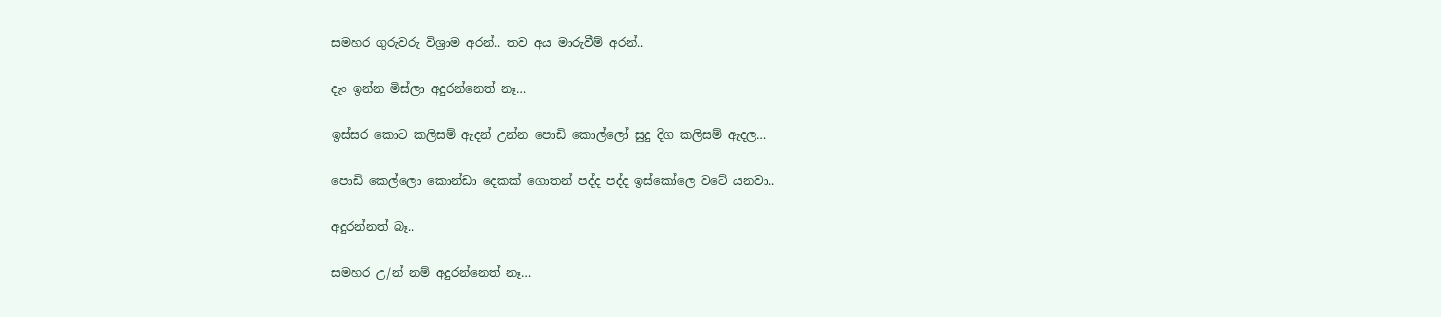සමහර ගුරුවරු විශ්‍රාම අරන්.. තව අය මාරුවීම් අරන්..

දැං ඉන්න මිස්ලා අදුරන්නෙත් නෑ…

ඉස්සර කොට කලිසම් ඇදන් උන්න පොඩි කොල්ලෝ සුදු දිග කලිසම් ඇදල…

පොඩි කෙල්ලො කොන්ඩා දෙකක් ගොතන් පද්ද පද්ද ඉස්කෝලෙ වටේ යනවා..

අදුරන්නත් බෑ..

සමහර උ/න් නම් අදුරන්නෙත් නෑ…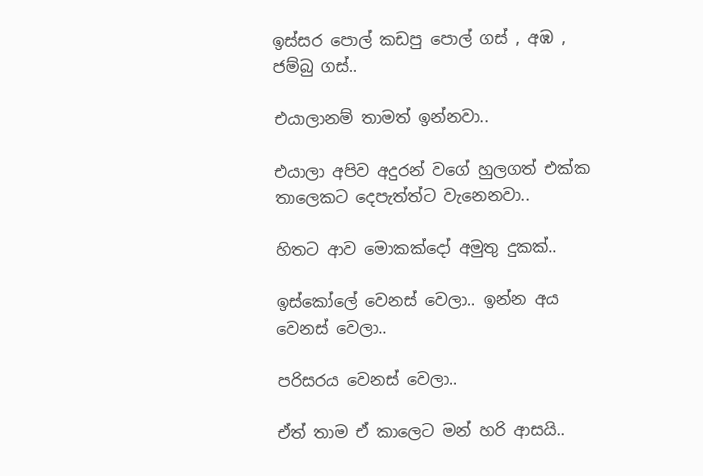ඉස්සර පොල් කඩපු පොල් ගස් , අඹ , ජම්බු ගස්..

එයාලානම් තාමත් ඉන්නවා..

එයාලා අපිව අදුරන් වගේ හුලගත් එක්ක තාලෙකට දෙපැත්ත්ට වැනෙනවා..

හිතට ආව මොකක්දෝ අමුතු දුකක්..

ඉස්කෝලේ වෙනස් වෙලා.. ඉන්න අය වෙනස් වෙලා..

පරිසරය වෙනස් වෙලා..

ඒත් තාම ඒ කාලෙට මන් හරි ආසයි..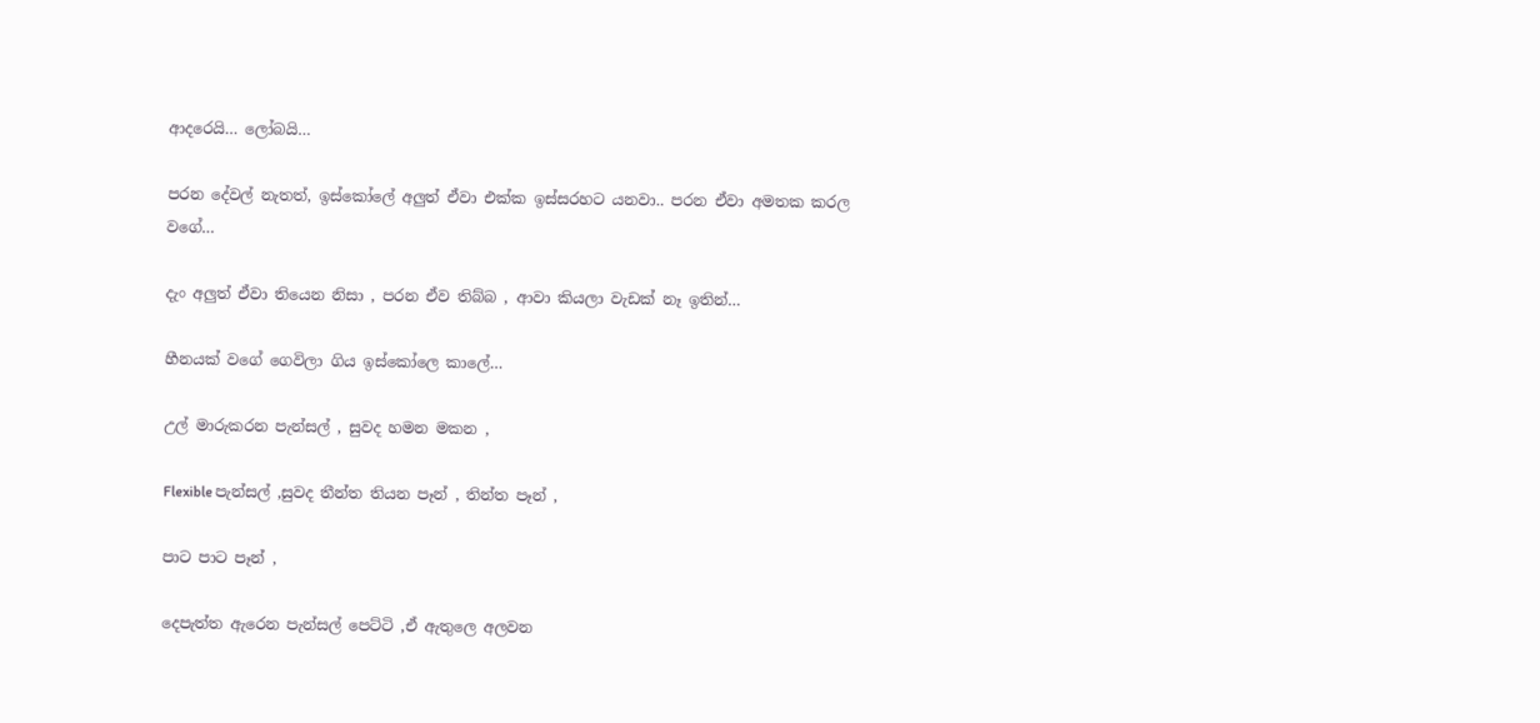ආදරෙයි… ලෝබයි…

පරන දේවල් නැතත්, ඉස්කෝලේ අලුත් ඒවා එක්ක ඉස්සරහට යනවා.. පරන ඒවා අමතක කරල වගේ…

දැං අලුත් ඒවා තියෙන නිසා , පරන ඒව තිබ්බ , ආවා කියලා වැඩක් නෑ ඉතින්…

හීනයක් වගේ ගෙවිලා ගිය ඉස්කෝලෙ කාලේ…

උල් මාරුකරන පැන්සල් , සුවද හමන මකන ,

Flexible පැන්සල් ,සුවද තීන්ත තියන පෑන් , තින්ත පෑන් ,

පාට පාට පෑන් ,

දෙපැත්ත ඇරෙන පැන්සල් පෙට්ටි ,ඒ ඇතුලෙ අලවන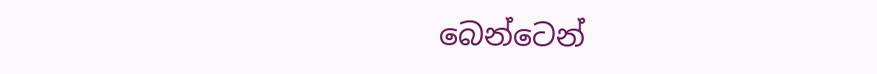බෙන්ටෙන්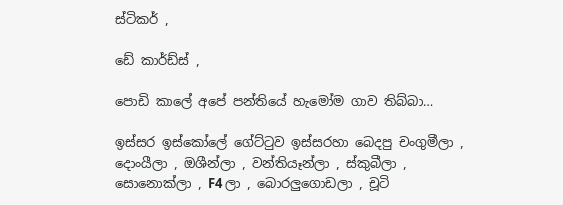ස්ටිකර් ,

ඩේ කාර්ඩ්ස් ,

පොඩි කාලේ අපේ පන්තියේ හැමෝම ගාව තිබ්බා…

ඉස්සර ඉස්කෝලේ ගේට්ටුව ඉස්සරහා බෙදපු චංගුමීලා , දොංයීලා , ඔශීන්ලා , වන්තියෑන්ලා , ස්කුබීලා , සොනොක්ලා , F4 ලා , බොරලුගොඩලා , චූටි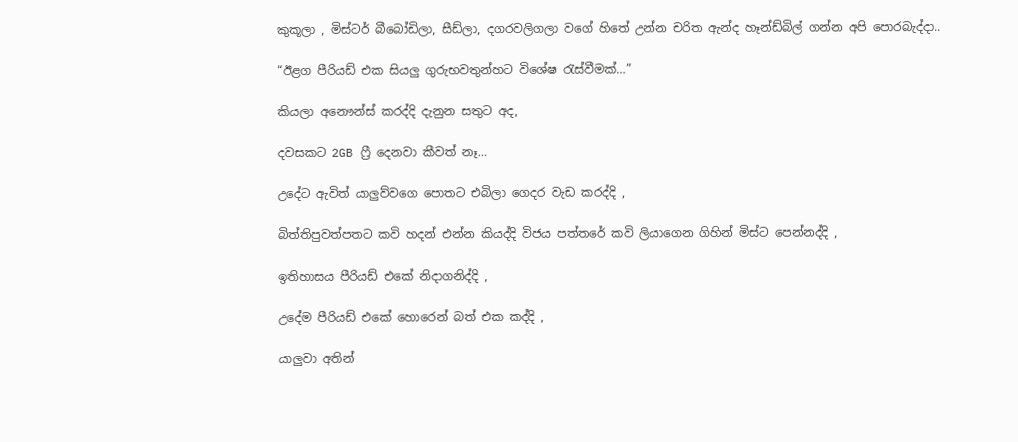කුකූලා , මිස්ටර් බීබෝඩිලා, සීඩ්ලා, දගරවලිගලා වගේ හිතේ උන්න චරිත ඇන්ද හෑන්ඩ්බිල් ගන්න අපි පොරබැද්දා..

“ඊළග පීරියඩ් එක සියලු ගුරුභවතුන්හට විශේෂ රැස්වීමක්…”

කියලා අනෞන්ස් කරද්දි දැනුන සතුට අද,

දවසකට 2GB ෆ්‍රී දෙනවා කීවත් නෑ…

උදේට ඇවිත් යාලුව්වගෙ පොතට එබිලා ගෙදර වැඩ කරද්දි ,

බිත්තිපුවත්පතට කවි හදන් එන්න කියද්දි විජය පත්තරේ කවි ලියාගෙන ගිහින් මිස්ට පෙන්නද්දි ,

ඉතිහාසය පීරියඩ් එකේ නිදාගනිද්දි ,

උදේම පීරියඩ් එකේ හොරෙන් බත් එක කද්දි ,

යාලුවා අතින්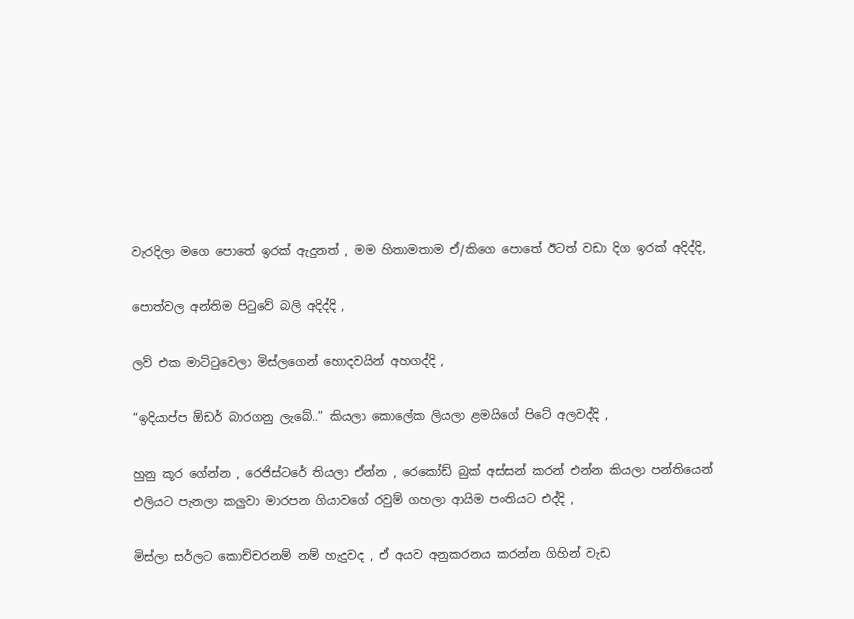වැරදිලා මගෙ පොතේ ඉරක් ඇදුනත් , මම හිතාමතාම ඒ/කිගෙ පොතේ ඊටත් වඩා දිග ඉරක් අදිද්දි,

පොත්වල අන්තිම පිටුවේ බලි අදිද්දි ,

ලව් එක මාට්ටුවෙලා මිස්ලගෙන් හොදවයින් අහගද්දි ,

“ඉදියාප්ප ඕඩර් බාරගනු ලැබේ..” කියලා කොලේක ලියලා ළමයිගේ පිටේ අලවද්දි ,

හුනු කූර ගේන්න , රෙජිස්ටරේ තියලා ඒන්න , රෙකෝඩ් බුක් අස්සන් කරන් එන්න කියලා පන්තියෙන් එලියට පැනලා කලුවා මාරපන ගියාවගේ රවුම් ගහලා ආයිම පංතියට එද්දි ,

මිස්ලා සර්ලට කොච්චරනම් නම් හැදුවද , ඒ අයව අනුකරනය කරන්න ගිහින් වැඩ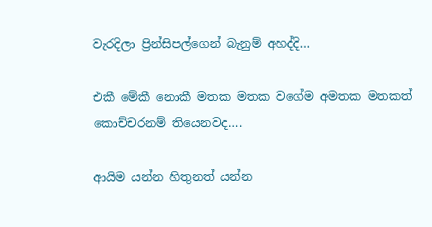වැරදිලා ප්‍රින්සිපල්ගෙන් බැනුම් අහද්දි…

එකී මේකී නොකී මතක මතක වගේම අමතක මතකත් කොච්චරනම් තියෙනවද….

ආයිම යන්න හිතුනත් යන්න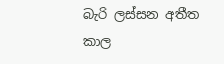බැරි ලස්සන අතීත කාල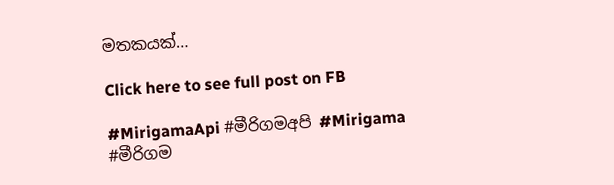මතකයක්…

Click here to see full post on FB

#MirigamaApi #මීරිගමඅපි #Mirigama #මීරිගම